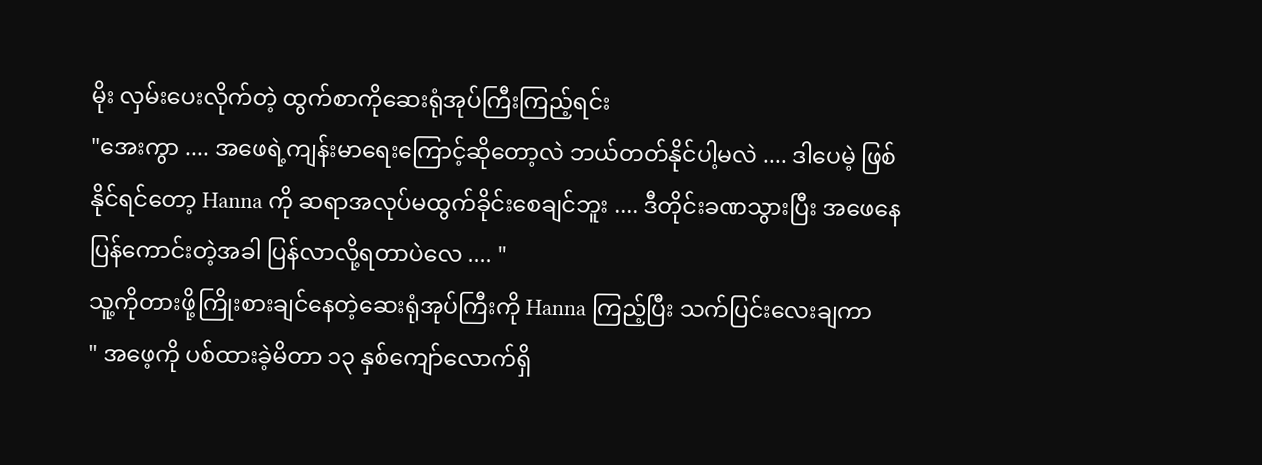မိုး လှမ်းပေးလိုက်တဲ့ ထွက်စာကိုဆေးရုံအုပ်ကြီးကြည့်ရင်း
"အေးကွာ .... အဖေရဲ့ကျန်းမာရေးကြောင့်ဆိုတော့လဲ ဘယ်တတ်နိုင်ပါ့မလဲ .... ဒါပေမဲ့ ဖြစ်နိုင်ရင်တော့ Hanna ကို ဆရာအလုပ်မထွက်ခိုင်းစေချင်ဘူး .... ဒီတိုင်းခဏသွားပြီး အဖေနေပြန်ကောင်းတဲ့အခါ ပြန်လာလို့ရတာပဲလေ .... "
သူ့ကိုတားဖို့ကြိုးစားချင်နေတဲ့ဆေးရုံအုပ်ကြီးကို Hanna ကြည့်ပြီး သက်ပြင်းလေးချကာ
" အဖေ့ကို ပစ်ထားခဲ့မိတာ ၁၃ နှစ်ကျော်လောက်ရှိ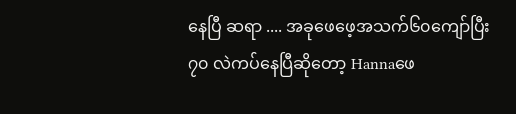နေပြီ ဆရာ .... အခုဖေဖေ့အသက်၆၀ကျော်ပြီး ၇၀ လဲကပ်နေပြီဆိုတော့ Hannaဖေ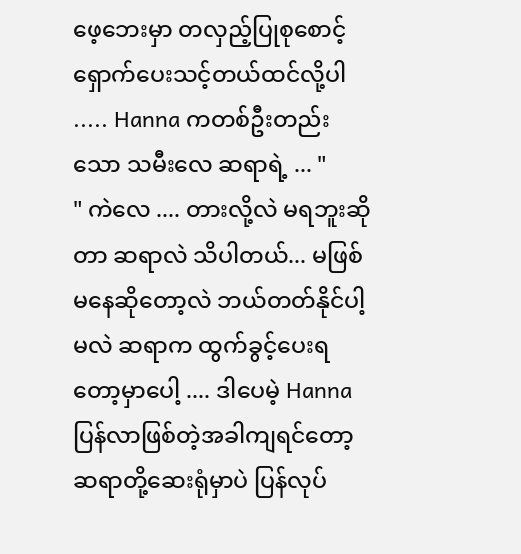ဖေ့ဘေးမှာ တလှည့်ပြုစုစောင့်ရှောက်ပေးသင့်တယ်ထင်လို့ပါ ..... Hanna ကတစ်ဦးတည်းသော သမီးလေ ဆရာရဲ့ ... "
" ကဲလေ .... တားလို့လဲ မရဘူးဆိုတာ ဆရာလဲ သိပါတယ်... မဖြစ်မနေဆိုတော့လဲ ဘယ်တတ်နိုင်ပါ့မလဲ ဆရာက ထွက်ခွင့်ပေးရတော့မှာပေါ့ .... ဒါပေမဲ့ Hanna ပြန်လာဖြစ်တဲ့အခါကျရင်တော့ ဆရာတို့ဆေးရုံမှာပဲ ပြန်လုပ်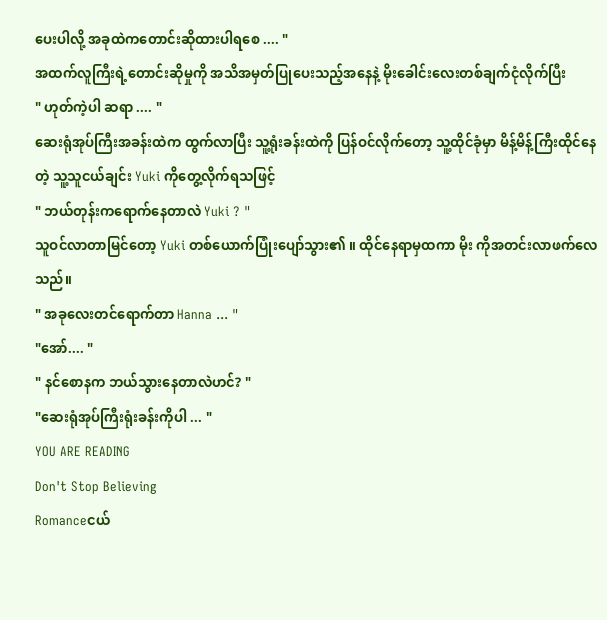ပေးပါလို့ အခုထဲကတောင်းဆိုထားပါရစေ .... "
အထက်လူကြီးရဲ့တောင်းဆိုမှုကို အသိအမှတ်ပြုပေးသည့်အနေနဲ့ မိုးခေါင်းလေးတစ်ချက်ငုံလိုက်ပြီး
" ဟုတ်ကဲ့ပါ ဆရာ .... "
ဆေးရုံအုပ်ကြီးအခန်းထဲက ထွက်လာပြီး သူ့ရုံးခန်းထဲကို ပြန်ဝင်လိုက်တော့ သူ့ထိုင်ခုံမှာ မိန့်မိန့်ကြီးထိုင်နေတဲ့ သူ့သူငယ်ချင်း Yuki ကိုတွေ့လိုက်ရသဖြင့်
" ဘယ်တုန်းကရောက်နေတာလဲ Yuki ? "
သူဝင်လာတာမြင်တော့ Yuki တစ်ယောက်ပြုံးပျော်သွား၏ ။ ထိုင်နေရာမှထကာ မိုး ကိုအတင်းလာဖက်လေသည်။
" အခုလေးတင်ရောက်တာ Hanna ... "
"အော်.... "
" နင်စောနက ဘယ်သွားနေတာလဲဟင်? "
"ဆေးရုံအုပ်ကြီးရုံးခန်းကိုပါ ... "
YOU ARE READING
Don't Stop Believing
Romanceငယ်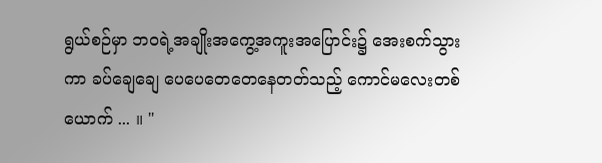ရွယ်စဉ်မှာ ဘဝရဲ့အချိုးအကွေ့အကူးအပြောင်း၌ အေးစက်သွားကာ ခပ်ချေချေ ပေပေတေတေနေတတ်သည့် ကောင်မလေးတစ်ယောက် ... ။ "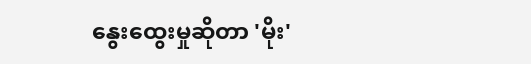နွေးထွေးမှုဆိုတာ 'မိုး'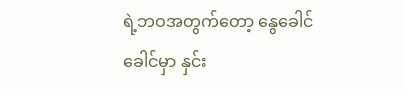ရဲ့ဘဝအတွက်တော့ နွေခေါင်ခေါင်မှာ နှင်း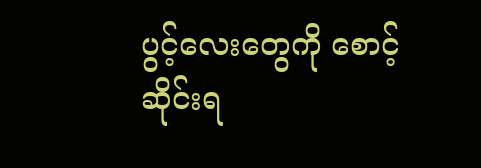ပွင့်လေးတွေကို စောင့်ဆိုင်းရ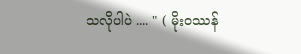သလိုပါပဲ .... " ( မိုးဝဿန်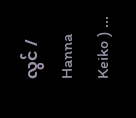လွင် / Hanna Keiko ) ...